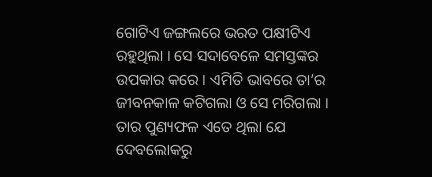ଗୋଟିଏ ଜଙ୍ଗଲରେ ଭରତ ପକ୍ଷୀଟିଏ ରହୁଥିଲା । ସେ ସଦାବେଳେ ସମସ୍ତଙ୍କର ଉପକାର କରେ । ଏମିତି ଭାବରେ ତା’ର ଜୀବନକାଳ କଟିଗଲା ଓ ସେ ମରିଗଲା । ତାର ପୁଣ୍ୟଫଳ ଏତେ ଥିଲା ଯେ ଦେବଲୋକରୁ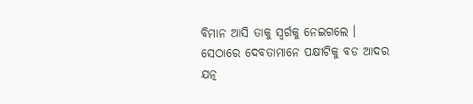ବିମାନ ଆସି ତାକୁ ସ୍ୱର୍ଗକୁ ନେଇଗଲେ ।
ସେଠାରେ ଦେବତାମାନେ ପକ୍ଷୀଟିକୁ ବଡ ଆଦର ଯତ୍ନ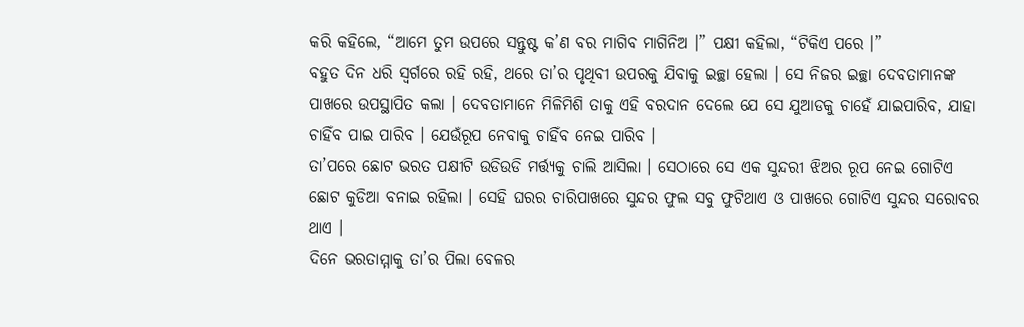କରି କହିଲେ, “ଆମେ ତୁମ ଉପରେ ସନ୍ତୁଷ୍ଟ କ’ଣ ବର ମାଗିବ ମାଗିନିଅ ।” ପକ୍ଷୀ କହିଲା, “ଟିକିଏ ପରେ ।”
ବହୁତ ଦିନ ଧରି ସ୍ୱର୍ଗରେ ରହି ରହି, ଥରେ ତା’ର ପୃଥିବୀ ଉପରକୁ ଯିବାକୁ ଇଚ୍ଛା ହେଲା । ସେ ନିଜର ଇଚ୍ଛା ଦେବତାମାନଙ୍କ ପାଖରେ ଉପସ୍ଥାପିତ କଲା । ଦେବତାମାନେ ମିଳିମିଶି ତାକୁ ଏହି ବରଦାନ ଦେଲେ ଯେ ସେ ଯୁଆଡକୁ ଚାହେଁ ଯାଇପାରିବ, ଯାହା ଚାହିଁବ ପାଇ ପାରିବ । ଯେଉଁରୂପ ନେବାକୁ ଚାହିଁବ ନେଇ ପାରିବ ।
ତା’ପରେ ଛୋଟ ଭରତ ପକ୍ଷୀଟି ଉଡିଉଡି ମର୍ତ୍ତ୍ୟକୁ ଚାଲି ଆସିଲା । ସେଠାରେ ସେ ଏକ ସୁନ୍ଦରୀ ଝିଅର ରୂପ ନେଇ ଗୋଟିଏ ଛୋଟ କୁଡିଆ ବନାଇ ରହିଲା । ସେହି ଘରର ଚାରିପାଖରେ ସୁନ୍ଦର ଫୁଲ ସବୁ ଫୁଟିଥାଏ ଓ ପାଖରେ ଗୋଟିଏ ସୁନ୍ଦର ସରୋବର ଥାଏ ।
ଦିନେ ଭରତାମ୍ମାକୁ ତା’ର ପିଲା ବେଳର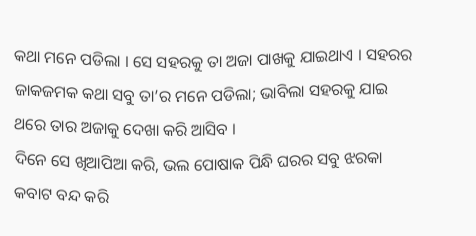କଥା ମନେ ପଡିଲା । ସେ ସହରକୁ ତା ଅଜା ପାଖକୁ ଯାଇଥାଏ । ସହରର ଜାକଜମକ କଥା ସବୁ ତା’ର ମନେ ପଡିଲା; ଭାବିଲା ସହରକୁ ଯାଇ ଥରେ ତାର ଅଜାକୁ ଦେଖା କରି ଆସିବ ।
ଦିନେ ସେ ଖିଆପିଆ କରି, ଭଲ ପୋଷାକ ପିନ୍ଧି ଘରର ସବୁ ଝରକା କବାଟ ବନ୍ଦ କରି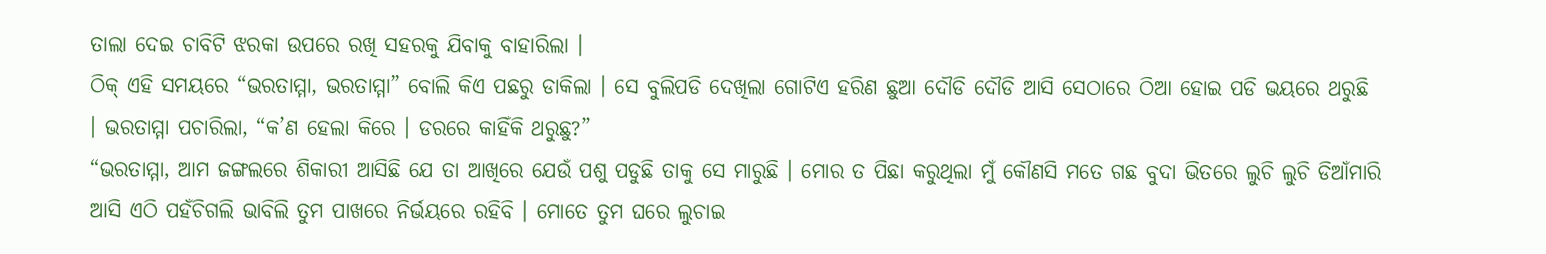ତାଲା ଦେଇ ଚାବିଟି ଝରକା ଉପରେ ରଖି ସହରକୁ ଯିବାକୁ ବାହାରିଲା ।
ଠିକ୍ ଏହି ସମୟରେ “ଭରତାମ୍ମା, ଭରତାମ୍ମା” ବୋଲି କିଏ ପଛରୁ ଡାକିଲା । ସେ ବୁଲିପଡି ଦେଖିଲା ଗୋଟିଏ ହରିଣ ଛୁଆ ଦୌଡି ଦୌଡି ଆସି ସେଠାରେ ଠିଆ ହୋଇ ପଡି ଭୟରେ ଥରୁଛି । ଭରତାମ୍ମା ପଚାରିଲା, “କ’ଣ ହେଲା କିରେ । ଡରରେ କାହିଁକି ଥରୁଛୁ?”
“ଭରତାମ୍ମା, ଆମ ଜଙ୍ଗଲରେ ଶିକାରୀ ଆସିଛି ଯେ ତା ଆଖିରେ ଯେଉଁ ପଶୁ ପଡୁଛି ତାକୁ ସେ ମାରୁଛି । ମୋର ତ ପିଛା କରୁଥିଲା ମୁଁ କୌଣସି ମତେ ଗଛ ବୁଦା ଭିତରେ ଲୁଚି ଲୁଚି ଡିଆଁମାରି ଆସି ଏଠି ପହଁଚିଗଲି ଭାବିଲି ତୁମ ପାଖରେ ନିର୍ଭୟରେ ରହିବି । ମୋତେ ତୁମ ଘରେ ଲୁଚାଇ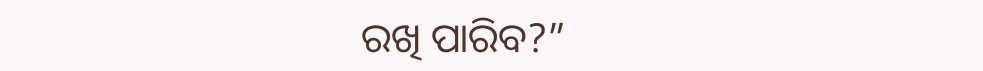ରଖି ପାରିବ?”